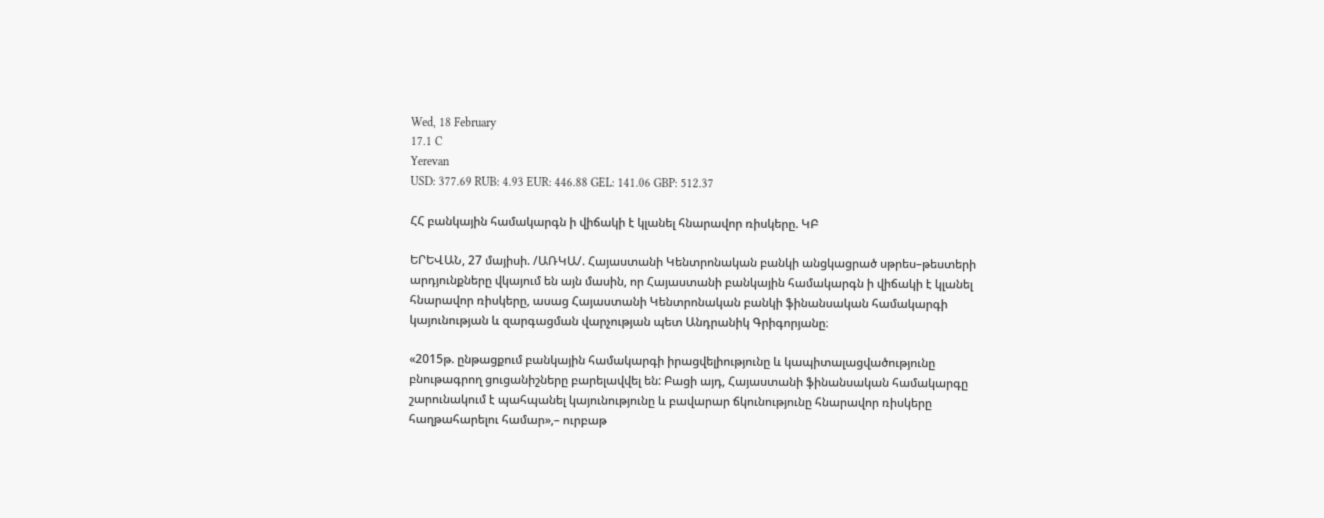Wed, 18 February
17.1 C
Yerevan
USD: 377.69 RUB: 4.93 EUR: 446.88 GEL: 141.06 GBP: 512.37

ՀՀ բանկային համակարգն ի վիճակի է կլանել հնարավոր ռիսկերը. ԿԲ

ԵՐԵՎԱՆ, 27 մայիսի. /ԱՌԿԱ/. Հայաստանի Կենտրոնական բանկի անցկացրած սթրես–թեստերի արդյունքները վկայում են այն մասին, որ Հայաստանի բանկային համակարգն ի վիճակի է կլանել հնարավոր ռիսկերը, ասաց Հայաստանի Կենտրոնական բանկի ֆինանսական համակարգի կայունության և զարգացման վարչության պետ Անդրանիկ Գրիգորյանը։

«2015թ. ընթացքում բանկային համակարգի իրացվելիությունը և կապիտալացվածությունը բնութագրող ցուցանիշները բարելավվել են: Բացի այդ, Հայաստանի ֆինանսական համակարգը շարունակում է պահպանել կայունությունը և բավարար ճկունությունը հնարավոր ռիսկերը հաղթահարելու համար»,– ուրբաթ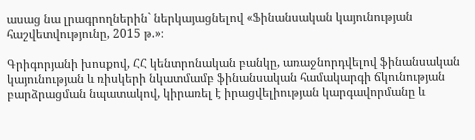ասաց նա լրագրողներին` ներկայացնելով «Ֆինանսական կայունության հաշվետվությունը, 2015 թ.»։

Գրիգորյանի խոսքով, ՀՀ կենտրոնական բանկը, առաջնորդվելով ֆինանսական կայունության և ռիսկերի նկատմամբ ֆինանսական համակարգի ճկունության բարձրացման նպատակով, կիրառել է իրացվելիության կարգավորմանը և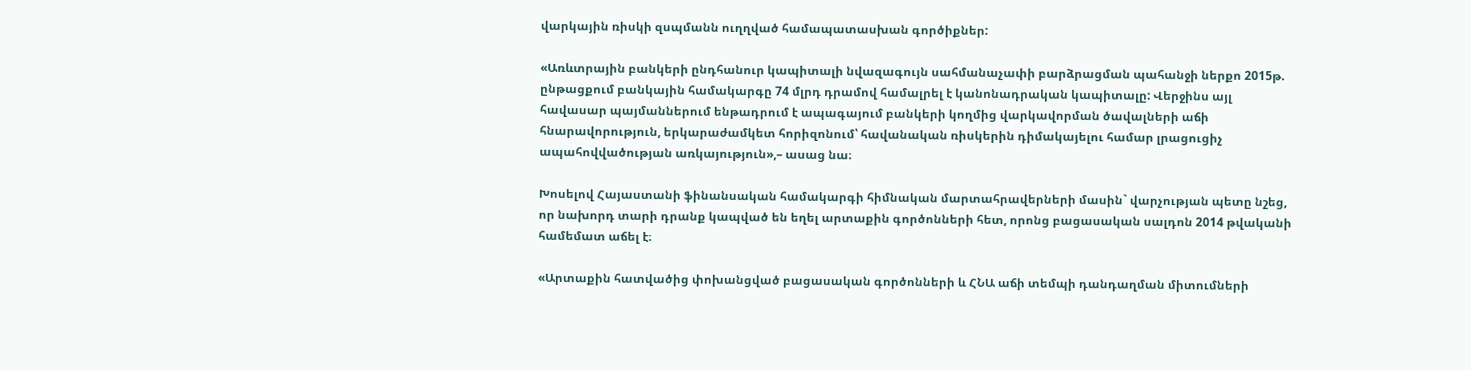վարկային ռիսկի զսպմանն ուղղված համապատասխան գործիքներ:

«Առևտրային բանկերի ընդհանուր կապիտալի նվազագույն սահմանաչափի բարձրացման պահանջի ներքո 2015թ. ընթացքում բանկային համակարգը 74 մլրդ դրամով համալրել է կանոնադրական կապիտալը: Վերջինս այլ հավասար պայմաններում ենթադրում է ապագայում բանկերի կողմից վարկավորման ծավալների աճի հնարավորություն, երկարաժամկետ հորիզոնում՝ հավանական ռիսկերին դիմակայելու համար լրացուցիչ ապահովվածության առկայություն»,– ասաց նա։

Խոսելով Հայաստանի ֆինանսական համակարգի հիմնական մարտահրավերների մասին` վարչության պետը նշեց, որ նախորդ տարի դրանք կապված են եղել արտաքին գործոնների հետ, որոնց բացասական սալդոն 2014 թվականի համեմատ աճել է։

«Արտաքին հատվածից փոխանցված բացասական գործոնների և ՀՆԱ աճի տեմպի դանդաղման միտումների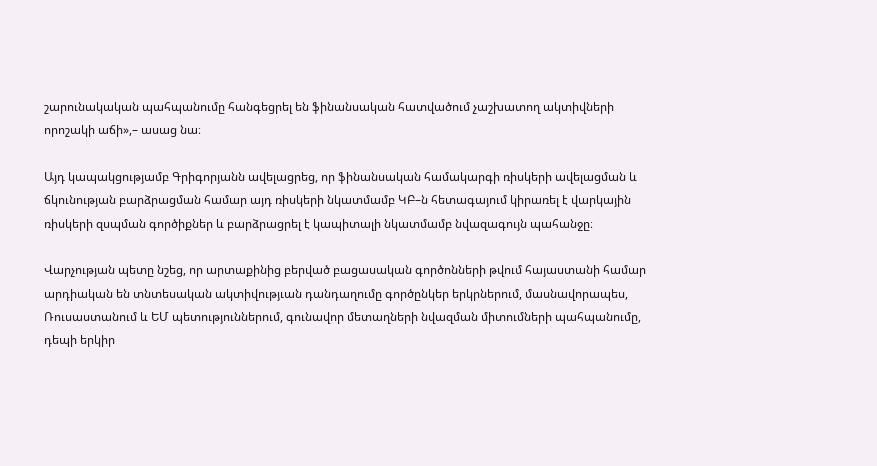շարունակական պահպանումը հանգեցրել են ֆինանսական հատվածում չաշխատող ակտիվների որոշակի աճի»,– ասաց նա։

Այդ կապակցությամբ Գրիգորյանն ավելացրեց, որ ֆինանսական համակարգի ռիսկերի ավելացման և ճկունության բարձրացման համար այդ ռիսկերի նկատմամբ ԿԲ–ն հետագայում կիրառել է վարկային ռիսկերի զսպման գործիքներ և բարձրացրել է կապիտալի նկատմամբ նվազագույն պահանջը։

Վարչության պետը նշեց, որ արտաքինից բերված բացասական գործոնների թվում հայաստանի համար արդիական են տնտեսական ակտիվությւան դանդաղումը գործընկեր երկրներում, մասնավորապես, Ռուսաստանում և ԵՄ պետություններում, գունավոր մետաղների նվազման միտումների պահպանումը, դեպի երկիր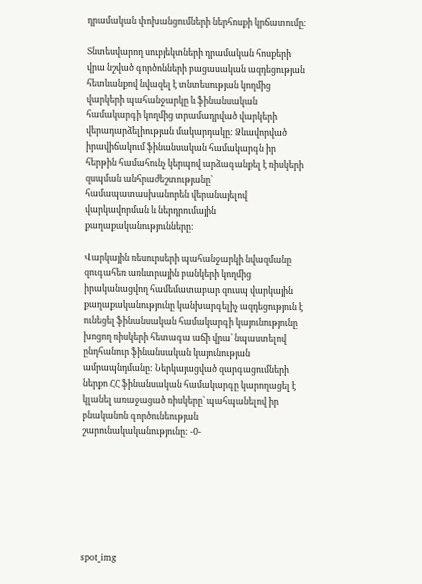դրամական փոխանցումների ներհոսքի կրճատումը։

Տնտեսվարող սուբյեկտների դրամական հոսքերի վրա նշված գործոնների բացասական ազդեցության հետևանքով նվազել է տնտեսության կողմից վարկերի պահանջարկը և ֆինանսական համակարգի կողմից տրամադրված վարկերի վերադարձելիության մակարդակը: Ձևավորված իրավիճակում ֆինանսական համակարգն իր հերթին համահունչ կերպով արձագանքել է ռիսկերի զսպման անհրաժեշտությանը՝ համապատասխանորեն վերանայելով վարկավորման և ներդրումային քաղաքականությունները:

Վարկային ռեսուրսերի պահանջարկի նվազմանը զուգահեռ առևտրային բանկերի կողմից իրականացվող համեմատաբար զուսպ վարկային քաղաքականությունը կանխարգելիչ ազդեցություն է ունեցել ֆինանսական համակարգի կայունությունը խոցող ռիսկերի հետագա աճի վրա՝ նպաստելով ընդհանուր ֆինանսական կայունության ամրապնդմանը: Ներկայացված զարգացումների ներքո ՀՀ ֆինանսական համակարգը կարողացել է կլանել առաջացած ռիսկերը՝ պահպանելով իր բնականոն գործունեության շարունակականությունը: -0-







spot_img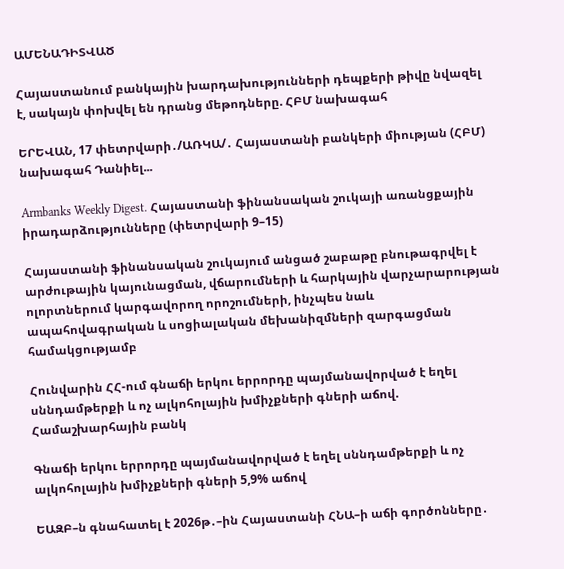ԱՄԵՆԱԴԻՏՎԱԾ

Հայաստանում բանկային խարդախությունների դեպքերի թիվը նվազել է, սակայն փոխվել են դրանց մեթոդները. ՀԲՄ նախագահ

ԵՐԵՎԱՆ, 17 փետրվարի․/ԱՌԿԱ/․ Հայաստանի բանկերի միության (ՀԲՄ) նախագահ Դանիել...

Armbanks Weekly Digest․ Հայաստանի ֆինանսական շուկայի առանցքային իրադարձությունները (փետրվարի 9–15)

Հայաստանի ֆինանսական շուկայում անցած շաբաթը բնութագրվել է արժութային կայունացման, վճարումների և հարկային վարչարարության ոլորտներում կարգավորող որոշումների, ինչպես նաև ապահովագրական և սոցիալական մեխանիզմների զարգացման համակցությամբ

Հունվարին ՀՀ-ում գնաճի երկու երրորդը պայմանավորված է եղել սննդամթերքի և ոչ ալկոհոլային խմիչքների գների աճով. Համաշխարհային բանկ

Գնաճի երկու երրորդը պայմանավորված է եղել սննդամթերքի և ոչ ալկոհոլային խմիչքների գների 5,9% աճով

ԵԱԶԲ–ն գնահատել է 2026թ․–ին Հայաստանի ՀՆԱ–ի աճի գործոնները․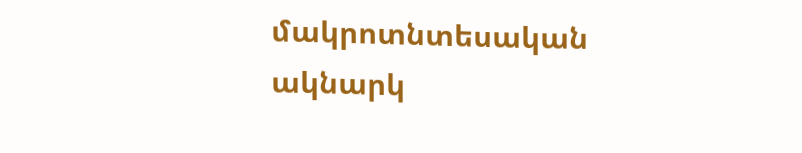մակրոտնտեսական ակնարկ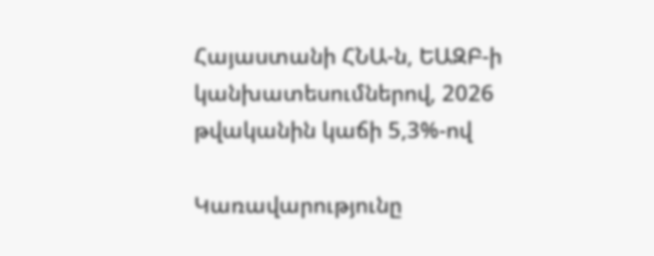Հայաստանի ՀՆԱ-ն, ԵԱԶԲ-ի կանխատեսումներով, 2026 թվականին կաճի 5,3%-ով

Կառավարությունը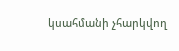կսահմանի չհարկվող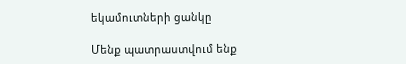եկամուտների ցանկը

Մենք պատրաստվում ենք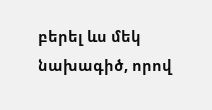բերել ևս մեկ նախագիծ, որով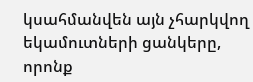կսահմանվեն այն չհարկվող եկամուտների ցանկերը, որոնք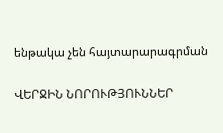ենթակա չեն հայտարարագրման

ՎԵՐՋԻՆ ՆՈՐՈՒԹՅՈՒՆՆԵՐ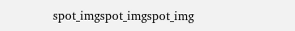spot_imgspot_imgspot_img